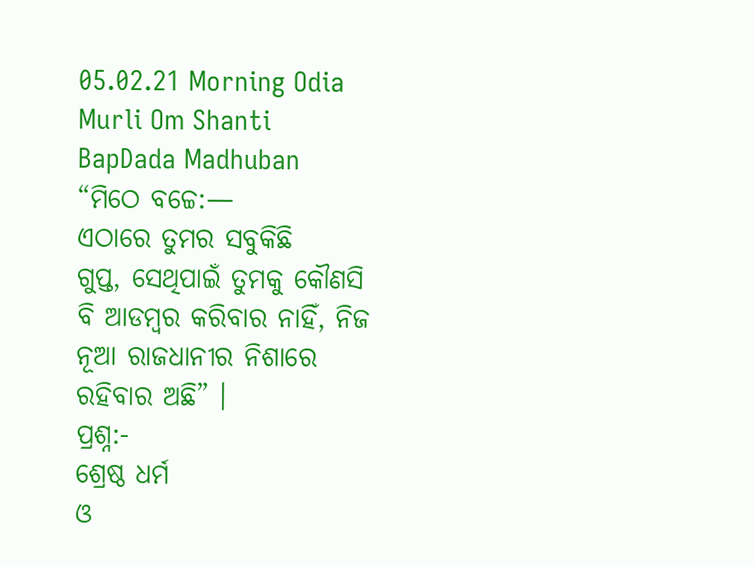05.02.21 Morning Odia Murli Om Shanti BapDada Madhuban
“ମିଠେ ବଚ୍ଚେ:—
ଏଠାରେ ତୁମର ସବୁକିଛି
ଗୁପ୍ତ, ସେଥିପାଇଁ ତୁମକୁ କୌଣସି ବି ଆଡମ୍ବର କରିବାର ନାହିଁ, ନିଜ ନୂଆ ରାଜଧାନୀର ନିଶାରେ
ରହିବାର ଅଛି” ।
ପ୍ରଶ୍ନ:-
ଶ୍ରେଷ୍ଠ ଧର୍ମ
ଓ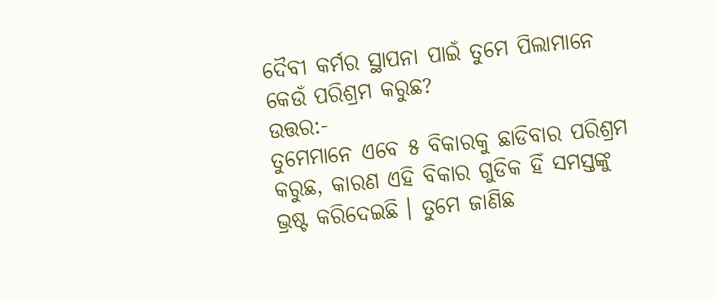ଦୈବୀ କର୍ମର ସ୍ଥାପନା ପାଇଁ ତୁମେ ପିଲାମାନେ କେଉଁ ପରିଶ୍ରମ କରୁଛ?
ଉତ୍ତର:-
ତୁମେମାନେ ଏବେ ୫ ବିକାରକୁ ଛାଡିବାର ପରିଶ୍ରମ କରୁଛ, କାରଣ ଏହି ବିକାର ଗୁଡିକ ହିଁ ସମସ୍ତଙ୍କୁ
ଭ୍ରଷ୍ଟ କରିଦେଇଛି । ତୁମେ ଜାଣିଛ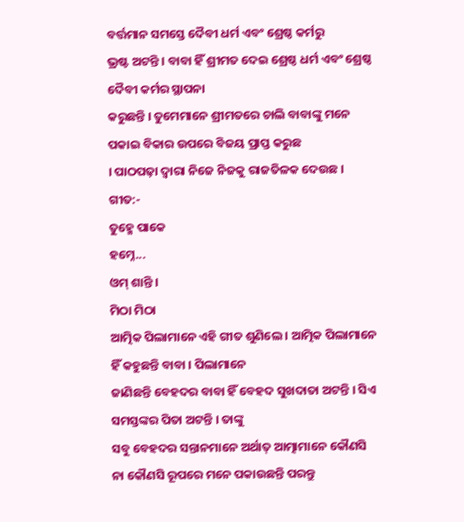ବର୍ତ୍ତମାନ ସମସ୍ତେ ଦୈବୀ ଧର୍ମ ଏବଂ ଶ୍ରେଷ୍ଠ କର୍ମରୁ
ଭ୍ରଷ୍ଟ ଅଟନ୍ତି । ବାବା ହିଁ ଶ୍ରୀମତ ଦେଇ ଶ୍ରେଷ୍ଠ ଧର୍ମ ଏବଂ ଶ୍ରେଷ୍ଠ ଦୈବୀ କର୍ମର ସ୍ଥାପନା
କରୁଛନ୍ତି । ତୁମେମାନେ ଶ୍ରୀମତରେ ଚାଲି ବାବାଙ୍କୁ ମନେ ପକାଇ ବିକାର ଉପରେ ବିଜୟ ପ୍ରାପ୍ତ କରୁଛ
। ପାଠପଢ଼ା ଦ୍ୱାରା ନିଜେ ନିଜକୁ ରାଜତିଳକ ଦେଉଛ ।
ଗୀତ:-
ତୁହ୍ମେ ପାକେ
ହମ୍ନେ...
ଓମ୍ ଶାନ୍ତି ।
ମିଠା ମିଠା
ଆତ୍ମିକ ପିଲାମାନେ ଏହି ଗୀତ ଶୁଣିଲେ । ଆତ୍ମିକ ପିଲାମାନେ ହିଁ କହୁଛନ୍ତି ବାବା । ପିଲାମାନେ
ଜାଣିଛନ୍ତି ବେହଦର ବାବା ହିଁ ବେହଦ ସୁଖଦାତା ଅଟନ୍ତି । ସିଏ ସମସ୍ତଙ୍କର ପିତା ଅଟନ୍ତି । ତାଙ୍କୁ
ସବୁ ବେହଦର ସନ୍ତାନମାନେ ଅର୍ଥାତ୍ ଆତ୍ମାମାନେ କୌଣସି ନା କୌଣସି ରୂପରେ ମନେ ପକାଉଛନ୍ତି ପରନ୍ତୁ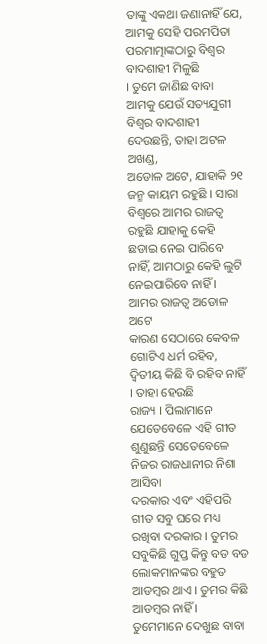ତାଙ୍କୁ ଏକଥା ଜଣାନାହିଁ ଯେ, ଆମକୁ ସେହି ପରମପିତା ପରମାତ୍ମାଙ୍କଠାରୁ ବିଶ୍ୱର ବାଦଶାହୀ ମିଳୁଛି
। ତୁମେ ଜାଣିଛ ବାବା ଆମକୁ ଯେଉଁ ସତ୍ୟଯୁଗୀ ବିଶ୍ୱର ବାଦଶାହୀ ଦେଉଛନ୍ତି, ତାହା ଅଟଳ ଅଖଣ୍ଡ,
ଅଡୋଳ ଅଟେ, ଯାହାକି ୨୧ ଜନ୍ମ କାୟମ ରହୁଛି । ସାରା ବିଶ୍ୱରେ ଆମର ରାଜତ୍ୱ ରହୁଛି ଯାହାକୁ କେହି
ଛଡାଇ ନେଇ ପାରିବେ ନାହିଁ, ଆମଠାରୁ କେହି ଲୁଟି ନେଇପାରିବେ ନାହିଁ । ଆମର ରାଜତ୍ୱ ଅଡୋଳ ଅଟେ
କାରଣ ସେଠାରେ କେବଳ ଗୋଟିଏ ଧର୍ମ ରହିବ, ଦ୍ୱିତୀୟ କିଛି ବି ରହିବ ନାହିଁ । ତାହା ହେଉଛି
ରାଜ୍ୟ । ପିଲାମାନେ ଯେତେବେଳେ ଏହି ଗୀତ ଶୁଣୁଛନ୍ତି ସେତେବେଳେ ନିଜର ରାଜଧାନୀର ନିଶା ଆସିବା
ଦରକାର ଏବଂ ଏହିପରି ଗୀତ ସବୁ ଘରେ ମଧ୍ୟ ରଖିବା ଦରକାର । ତୁମର ସବୁକିଛି ଗୁପ୍ତ କିନ୍ତୁ ବଡ ବଡ
ଲୋକମାନଙ୍କର ବହୁତ ଆଡମ୍ବର ଥାଏ । ତୁମର କିଛି ଆଡମ୍ବର ନାହିଁ । ତୁମେମାନେ ଦେଖୁଛ ବାବା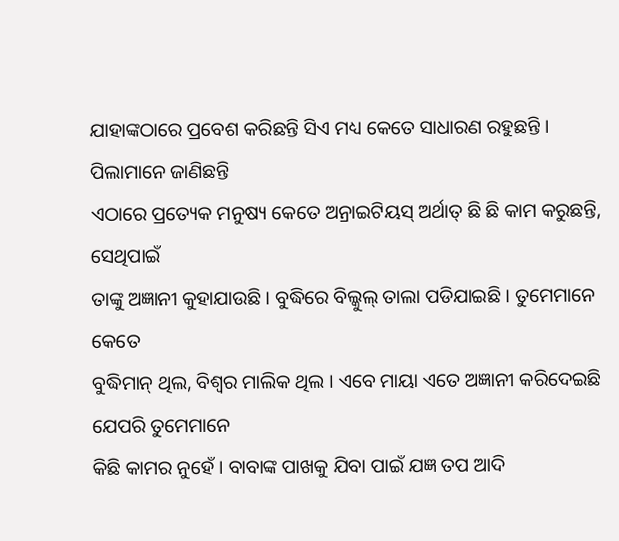ଯାହାଙ୍କଠାରେ ପ୍ରବେଶ କରିଛନ୍ତି ସିଏ ମଧ୍ୟ କେତେ ସାଧାରଣ ରହୁଛନ୍ତି । ପିଲାମାନେ ଜାଣିଛନ୍ତି
ଏଠାରେ ପ୍ରତ୍ୟେକ ମନୁଷ୍ୟ କେତେ ଅନ୍ରାଇଟିୟସ୍ ଅର୍ଥାତ୍ ଛି ଛି କାମ କରୁଛନ୍ତି, ସେଥିପାଇଁ
ତାଙ୍କୁ ଅଜ୍ଞାନୀ କୁହାଯାଉଛି । ବୁଦ୍ଧିରେ ବିଲ୍କୁଲ୍ ତାଲା ପଡିଯାଇଛି । ତୁମେମାନେ କେତେ
ବୁଦ୍ଧିମାନ୍ ଥିଲ, ବିଶ୍ୱର ମାଲିକ ଥିଲ । ଏବେ ମାୟା ଏତେ ଅଜ୍ଞାନୀ କରିଦେଇଛି ଯେପରି ତୁମେମାନେ
କିଛି କାମର ନୁହେଁ । ବାବାଙ୍କ ପାଖକୁ ଯିବା ପାଇଁ ଯଜ୍ଞ ତପ ଆଦି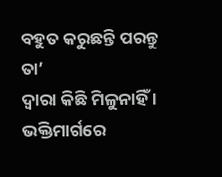ବହୁତ କରୁଛନ୍ତି ପରନ୍ତୁ ତା’
ଦ୍ୱାରା କିଛି ମିଳୁନାହିଁ । ଭକ୍ତିମାର୍ଗରେ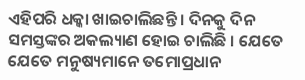ଏହିପରି ଧକ୍କା ଖାଇଚାଲିଛନ୍ତି । ଦିନକୁ ଦିନ
ସମସ୍ତଙ୍କର ଅକଲ୍ୟାଣ ହୋଇ ଚାଲିଛି । ଯେତେ ଯେତେ ମନୁଷ୍ୟମାନେ ତମୋପ୍ରଧାନ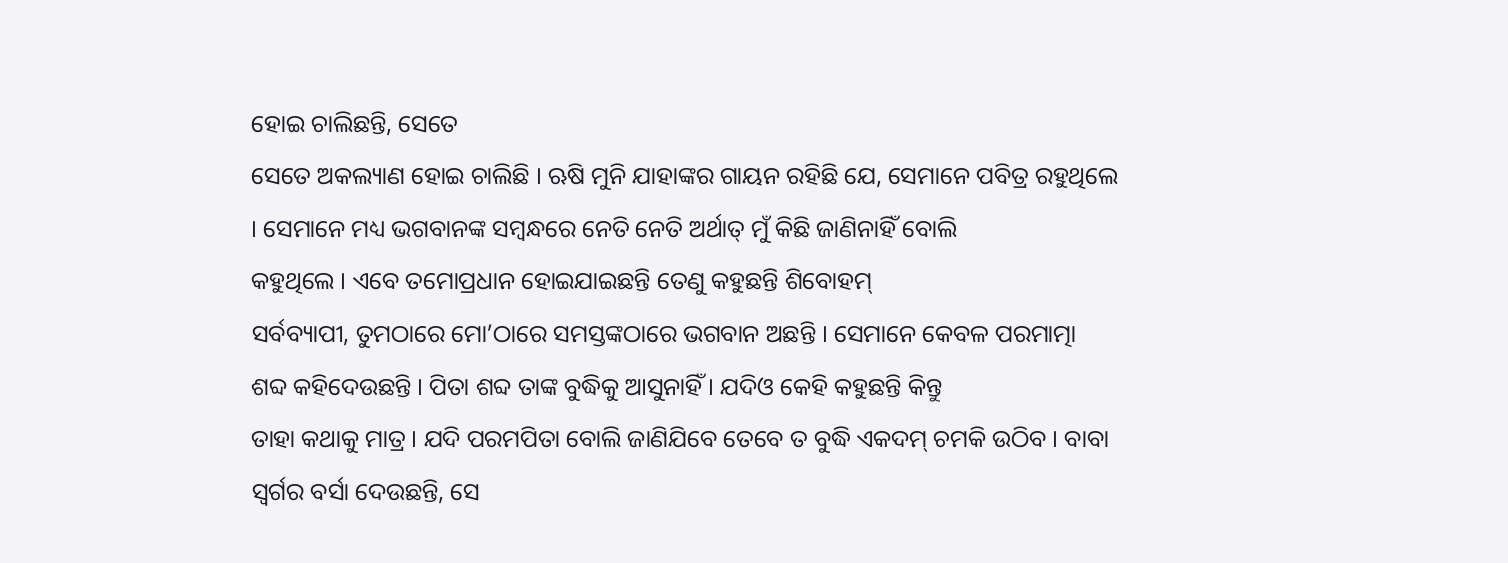ହୋଇ ଚାଲିଛନ୍ତି, ସେତେ
ସେତେ ଅକଲ୍ୟାଣ ହୋଇ ଚାଲିଛି । ଋଷି ମୁନି ଯାହାଙ୍କର ଗାୟନ ରହିଛି ଯେ, ସେମାନେ ପବିତ୍ର ରହୁଥିଲେ
। ସେମାନେ ମଧ୍ୟ ଭଗବାନଙ୍କ ସମ୍ବନ୍ଧରେ ନେତି ନେତି ଅର୍ଥାତ୍ ମୁଁ କିଛି ଜାଣିନାହିଁ ବୋଲି
କହୁଥିଲେ । ଏବେ ତମୋପ୍ରଧାନ ହୋଇଯାଇଛନ୍ତି ତେଣୁ କହୁଛନ୍ତି ଶିବୋହମ୍
ସର୍ବବ୍ୟାପୀ, ତୁମଠାରେ ମୋ’ଠାରେ ସମସ୍ତଙ୍କଠାରେ ଭଗବାନ ଅଛନ୍ତି । ସେମାନେ କେବଳ ପରମାତ୍ମା
ଶବ୍ଦ କହିଦେଉଛନ୍ତି । ପିତା ଶବ୍ଦ ତାଙ୍କ ବୁଦ୍ଧିକୁ ଆସୁନାହିଁ । ଯଦିଓ କେହି କହୁଛନ୍ତି କିନ୍ତୁ
ତାହା କଥାକୁ ମାତ୍ର । ଯଦି ପରମପିତା ବୋଲି ଜାଣିଯିବେ ତେବେ ତ ବୁଦ୍ଧି ଏକଦମ୍ ଚମକି ଉଠିବ । ବାବା
ସ୍ୱର୍ଗର ବର୍ସା ଦେଉଛନ୍ତି, ସେ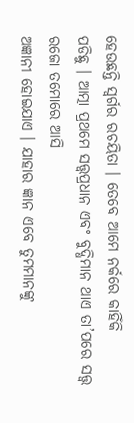ହେଉଛନ୍ତି ସ୍ୱର୍ଗର ରଚୟିତା । ତେବେ ଆମେ ନର୍କରେ କାହିଁକି
ପଡିଛୁ । ଆତ୍ମା ପ୍ରଥମେ ସତ୍ତ୍ୱପ୍ରଧାନ ଏବଂ ବୁଦ୍ଧିମାନ ଥାଏ ତା’ପରେ ସତ୍ତ୍ୱ ରଜୋ ତମୋରେ ଆସି
ଅଜ୍ଞାନୀ ହୋଇଯାଏ । ଯାହାର ଜ୍ଞାନ ଏବେ ତୁମମାନଙ୍କୁ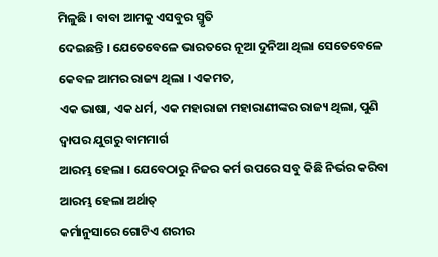ମିଳୁଛି । ବାବା ଆମକୁ ଏସବୁର ସ୍ମୃତି
ଦେଇଛନ୍ତି । ଯେତେବେଳେ ଭାରତରେ ନୂଆ ଦୁନିଆ ଥିଲା ସେତେବେଳେ କେବଳ ଆମର ରାଜ୍ୟ ଥିଲା । ଏକମତ,
ଏକ ଭାଷା, ଏକ ଧର୍ମ, ଏକ ମହାରାଜା ମହାରାଣୀଙ୍କର ରାଜ୍ୟ ଥିଲା, ପୁଣି ଦ୍ୱାପର ଯୁଗରୁ ବାମମାର୍ଗ
ଆରମ୍ଭ ହେଲା । ଯେବେଠାରୁ ନିଜର କର୍ମ ଉପରେ ସବୁ କିଛି ନିର୍ଭର କରିବା ଆରମ୍ଭ ହେଲା ଅର୍ଥାତ୍
କର୍ମାନୁସାରେ ଗୋଟିଏ ଶରୀର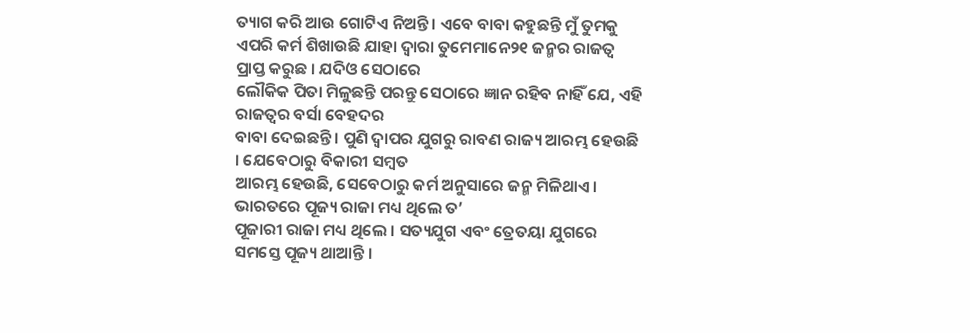ତ୍ୟାଗ କରି ଆଉ ଗୋଟିଏ ନିଅନ୍ତି । ଏବେ ବାବା କହୁଛନ୍ତି ମୁଁ ତୁମକୁ
ଏପରି କର୍ମ ଶିଖାଉଛି ଯାହା ଦ୍ୱାରା ତୁମେମାନେ୨୧ ଜନ୍ମର ରାଜତ୍ୱ ପ୍ରାପ୍ତ କରୁଛ । ଯଦିଓ ସେଠାରେ
ଲୌକିକ ପିତା ମିଳୁଛନ୍ତି ପରନ୍ତୁ ସେଠାରେ ଜ୍ଞାନ ରହିବ ନାହିଁ ଯେ, ଏହି ରାଜତ୍ୱର ବର୍ସା ବେହଦର
ବାବା ଦେଇଛନ୍ତି । ପୁଣି ଦ୍ୱାପର ଯୁଗରୁ ରାବଣ ରାଜ୍ୟ ଆରମ୍ଭ ହେଉଛି । ଯେବେଠାରୁ ବିକାରୀ ସମ୍ବତ
ଆରମ୍ଭ ହେଉଛି, ସେବେଠାରୁ କର୍ମ ଅନୁସାରେ ଜନ୍ମ ମିଳିଥାଏ । ଭାରତରେ ପୂଜ୍ୟ ରାଜା ମଧ୍ୟ ଥିଲେ ତ’
ପୂଜାରୀ ରାଜା ମଧ୍ୟ ଥିଲେ । ସତ୍ୟଯୁଗ ଏବଂ ତ୍ରେତୟା ଯୁଗରେ ସମସ୍ତେ ପୂଜ୍ୟ ଥାଆନ୍ତି ।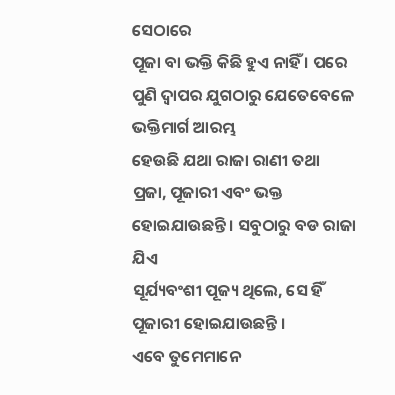ସେଠାରେ
ପୂଜା ବା ଭକ୍ତି କିଛି ହୁଏ ନାହିଁ । ପରେ ପୁଣି ଦ୍ୱାପର ଯୁଗଠାରୁ ଯେତେବେଳେ ଭକ୍ତିମାର୍ଗ ଆରମ୍ଭ
ହେଉଛି ଯଥା ରାଜା ରାଣୀ ତଥା ପ୍ରଜା, ପୂଜାରୀ ଏବଂ ଭକ୍ତ ହୋଇଯାଉଛନ୍ତି । ସବୁଠାରୁ ବଡ ରାଜା ଯିଏ
ସୂର୍ଯ୍ୟବଂଶୀ ପୂଜ୍ୟ ଥିଲେ, ସେ ହିଁ ପୂଜାରୀ ହୋଇଯାଉଛନ୍ତି ।
ଏବେ ତୁମେମାନେ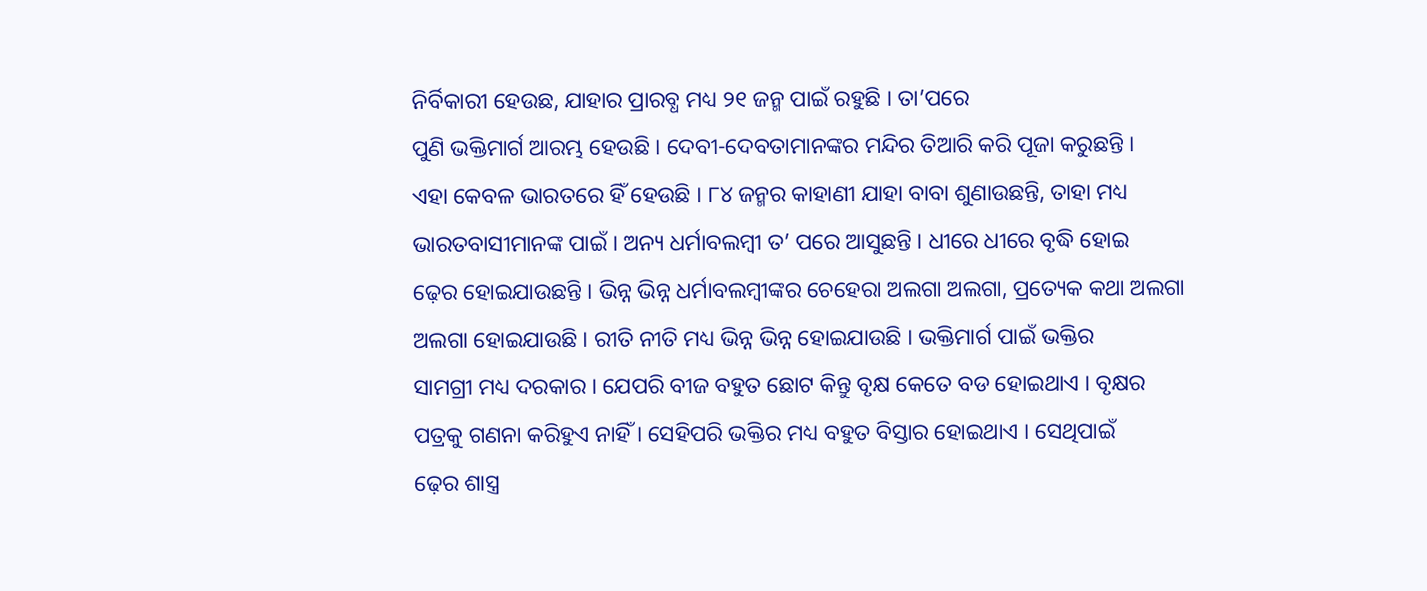ନିର୍ବିକାରୀ ହେଉଛ, ଯାହାର ପ୍ରାରବ୍ଧ ମଧ୍ୟ ୨୧ ଜନ୍ମ ପାଇଁ ରହୁଛି । ତା’ପରେ
ପୁଣି ଭକ୍ତିମାର୍ଗ ଆରମ୍ଭ ହେଉଛି । ଦେବୀ-ଦେବତାମାନଙ୍କର ମନ୍ଦିର ତିଆରି କରି ପୂଜା କରୁଛନ୍ତି ।
ଏହା କେବଳ ଭାରତରେ ହିଁ ହେଉଛି । ୮୪ ଜନ୍ମର କାହାଣୀ ଯାହା ବାବା ଶୁଣାଉଛନ୍ତି, ତାହା ମଧ୍ୟ
ଭାରତବାସୀମାନଙ୍କ ପାଇଁ । ଅନ୍ୟ ଧର୍ମାବଲମ୍ବୀ ତ’ ପରେ ଆସୁଛନ୍ତି । ଧୀରେ ଧୀରେ ବୃଦ୍ଧି ହୋଇ
ଢ଼େର ହୋଇଯାଉଛନ୍ତି । ଭିନ୍ନ ଭିନ୍ନ ଧର୍ମାବଲମ୍ବୀଙ୍କର ଚେହେରା ଅଲଗା ଅଲଗା, ପ୍ରତ୍ୟେକ କଥା ଅଲଗା
ଅଲଗା ହୋଇଯାଉଛି । ରୀତି ନୀତି ମଧ୍ୟ ଭିନ୍ନ ଭିନ୍ନ ହୋଇଯାଉଛି । ଭକ୍ତିମାର୍ଗ ପାଇଁ ଭକ୍ତିର
ସାମଗ୍ରୀ ମଧ୍ୟ ଦରକାର । ଯେପରି ବୀଜ ବହୁତ ଛୋଟ କିନ୍ତୁ ବୃକ୍ଷ କେତେ ବଡ ହୋଇଥାଏ । ବୃକ୍ଷର
ପତ୍ରକୁ ଗଣନା କରିହୁଏ ନାହିଁ । ସେହିପରି ଭକ୍ତିର ମଧ୍ୟ ବହୁତ ବିସ୍ତାର ହୋଇଥାଏ । ସେଥିପାଇଁ
ଢ଼େର ଶାସ୍ତ୍ର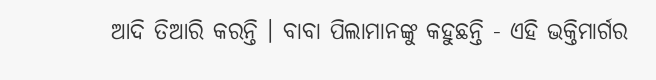ଆଦି ତିଆରି କରନ୍ତି । ବାବା ପିଲାମାନଙ୍କୁ କହୁଛନ୍ତି - ଏହି ଭକ୍ତିମାର୍ଗର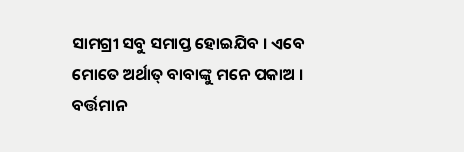ସାମଗ୍ରୀ ସବୁ ସମାପ୍ତ ହୋଇଯିବ । ଏବେ ମୋତେ ଅର୍ଥାତ୍ ବାବାଙ୍କୁ ମନେ ପକାଅ । ବର୍ତ୍ତମାନ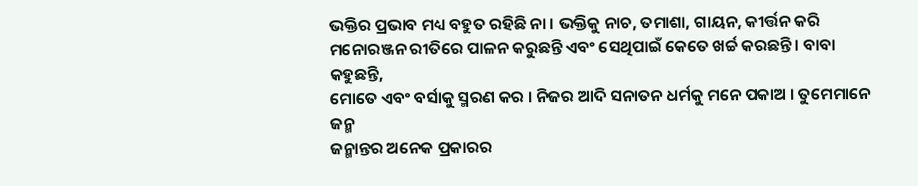ଭକ୍ତିର ପ୍ରଭାବ ମଧ୍ୟ ବହୁତ ରହିଛି ନା । ଭକ୍ତିକୁ ନାଚ, ତମାଶା, ଗାୟନ, କୀର୍ତ୍ତନ କରି
ମନୋରଞ୍ଜନ ରୀତିରେ ପାଳନ କରୁଛନ୍ତି ଏବଂ ସେଥିପାଇଁ କେତେ ଖର୍ଚ୍ଚ କରଛନ୍ତି । ବାବା କହୁଛନ୍ତି,
ମୋତେ ଏବଂ ବର୍ସାକୁ ସ୍ମରଣ କର । ନିଜର ଆଦି ସନାତନ ଧର୍ମକୁ ମନେ ପକାଅ । ତୁମେମାନେ ଜନ୍ମ
ଜନ୍ମାନ୍ତର ଅନେକ ପ୍ରକାରର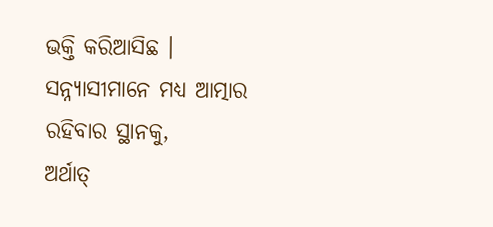ଭକ୍ତି କରିଆସିଛ । ସନ୍ନ୍ୟାସୀମାନେ ମଧ୍ୟ ଆତ୍ମାର ରହିବାର ସ୍ଥାନକୁ,
ଅର୍ଥାତ୍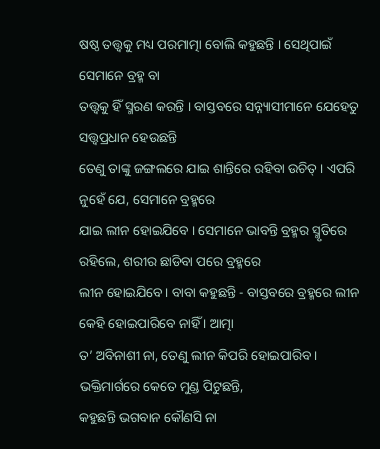ଷଷ୍ଠ ତତ୍ତ୍ୱକୁ ମଧ୍ୟ ପରମାତ୍ମା ବୋଲି କହୁଛନ୍ତି । ସେଥିପାଇଁ ସେମାନେ ବ୍ରହ୍ମ ବା
ତତ୍ତ୍ୱକୁ ହିଁ ସ୍ମରଣ କରନ୍ତି । ବାସ୍ତବରେ ସନ୍ନ୍ୟାସୀମାନେ ଯେହେତୁ ସତ୍ତ୍ୱପ୍ରଧାନ ହେଉଛନ୍ତି
ତେଣୁ ତାଙ୍କୁ ଜଙ୍ଗଲରେ ଯାଇ ଶାନ୍ତିରେ ରହିବା ଉଚିତ୍ । ଏପରି ନୁହେଁ ଯେ, ସେମାନେ ବ୍ରହ୍ମରେ
ଯାଇ ଲୀନ ହୋଇଯିବେ । ସେମାନେ ଭାବନ୍ତି ବ୍ରହ୍ମର ସ୍ମୃତିରେ ରହିଲେ, ଶରୀର ଛାଡିବା ପରେ ବ୍ରହ୍ମରେ
ଲୀନ ହୋଇଯିବେ । ବାବା କହୁଛନ୍ତି - ବାସ୍ତବରେ ବ୍ରହ୍ମରେ ଲୀନ କେହି ହୋଇପାରିବେ ନାହିଁ । ଆତ୍ମା
ତ’ ଅବିନାଶୀ ନା, ତେଣୁ ଲୀନ କିପରି ହୋଇପାରିବ । ଭକ୍ତିମାର୍ଗରେ କେତେ ମୁଣ୍ଡ ପିଟୁଛନ୍ତି,
କହୁଛନ୍ତି ଭଗବାନ କୌଣସି ନା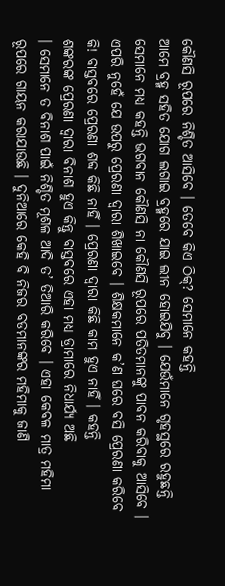କୌଣସି ରୂପରେ ନିଶ୍ଚିତ ଆସିବେ । ତେବେ କିଏ ଠିକ୍? ସେମାନେ କହନ୍ତି
ଆମେ ବ୍ରହ୍ମ ସହିତ ଯୋଗ ଲଗାଇ ବ୍ରହ୍ମରେ ଯାଇ ଲୀନ ହୋଇଯିବୁ । ଯେଉଁମାନେ ଗୃହସ୍ଥରେ ରହୁଛନ୍ତି
ସେମାନେ ମଧ୍ୟ କହନ୍ତି ଭଗବାନ କୌଣସି ନା କୌଣସି ରୂପରେ ପତିତମାନଙ୍କୁ ପାବନ କରିବାକୁ ଆସିବେ ।
ଏପରି ନୁହେଁ ଯେ ଉପରୁ ପ୍ରେରଣା ଦ୍ୱାରା ଶିଖାଇବେ । ଶିକ୍ଷକମାନେ କ’ଣ ଘରେ ବସି ପ୍ରେରଣା କରିବେ
କି! ବାସ୍ତବରେ ପ୍ରେରଣା ଶବ୍ଦ କିଛି ନାହିଁ । ପ୍ରେରଣା ଦ୍ୱାରା କିଛି କାମ ହୁଏ ନାହିଁ । କହନ୍ତି
ଶଙ୍କରଙ୍କ ପ୍ରେରଣା ଦ୍ୱାରା ବିନାଶ ହୁଏ କିନ୍ତୁ ବାସ୍ତବରେ ଏହା ମଧ୍ୟ ଡ୍ରାମାରେ ନିଧାର୍ଯ୍ୟ ଅଛି
। ସେମାନେ ତ ବିନାଶ ପାଇଁ ନିଶ୍ଚିତ ମୂଶଳ ଆଦି ତ’ ତିଆରି କରିବେ । ଏହା କେବଳ ମାତ୍ର ମହିମା
ରୂପରେ ଗାୟନ କରାଯାଉଛି । ଦୁନିଆରେ କେହି ବି ନିଜର ବଡମାନଙ୍କର ମହିମାକୁ ଜାଣି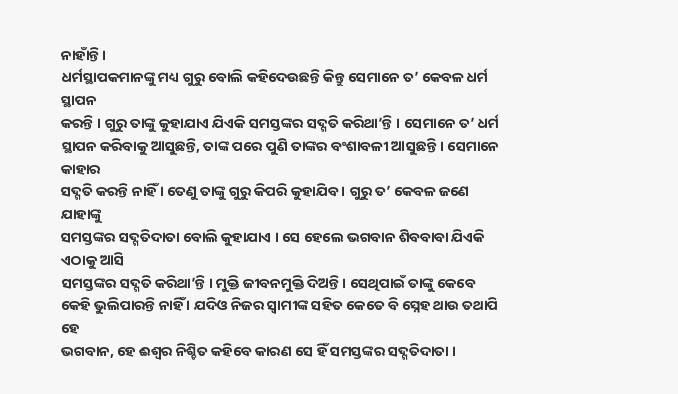ନାହାଁନ୍ତି ।
ଧର୍ମସ୍ଥାପକମାନଙ୍କୁ ମଧ୍ୟ ଗୁରୁ ବୋଲି କହିଦେଉଛନ୍ତି କିନ୍ତୁ ସେମାନେ ତ’ କେବଳ ଧର୍ମ ସ୍ଥାପନ
କରନ୍ତି । ଗୁରୁ ତାଙ୍କୁ କୁହାଯାଏ ଯିଏକି ସମସ୍ତଙ୍କର ସଦ୍ଗତି କରିଥା’ନ୍ତି । ସେମାନେ ତ’ ଧର୍ମ
ସ୍ଥାପନ କରିବାକୁ ଆସୁଛନ୍ତି, ତାଙ୍କ ପରେ ପୁଣି ତାଙ୍କର ବଂଶାବଳୀ ଆସୁଛନ୍ତି । ସେମାନେ କାହାର
ସଦ୍ଗତି କରନ୍ତି ନାହିଁ । ତେଣୁ ତାଙ୍କୁ ଗୁରୁ କିପରି କୁହାଯିବ । ଗୁରୁ ତ’ କେବଳ ଜଣେ ଯାହାଙ୍କୁ
ସମସ୍ତଙ୍କର ସଦ୍ଗତିଦାତା ବୋଲି କୁହାଯାଏ । ସେ ହେଲେ ଭଗବାନ ଶିବବାବା ଯିଏକି ଏଠାକୁ ଆସି
ସମସ୍ତଙ୍କର ସଦ୍ଗତି କରିଥା’ନ୍ତି । ମୁକ୍ତି ଜୀବନମୁକ୍ତି ଦିଅନ୍ତି । ସେଥିପାଇଁ ତାଙ୍କୁ କେବେ
କେହି ଭୁଲିପାରନ୍ତି ନାହିଁ । ଯଦିଓ ନିଜର ସ୍ୱାମୀଙ୍କ ସହିତ କେତେ ବି ସ୍ନେହ ଥାଉ ତଥାପି ହେ
ଭଗବାନ, ହେ ଈଶ୍ୱର ନିଶ୍ଚିତ କହିବେ କାରଣ ସେ ହିଁ ସମସ୍ତଙ୍କର ସଦ୍ଗତିଦାତା ।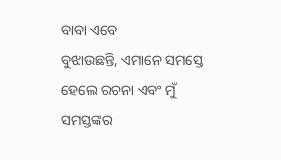ବାବା ଏବେ
ବୁଝାଉଛନ୍ତି, ଏମାନେ ସମସ୍ତେ ହେଲେ ରଚନା ଏବଂ ମୁଁ ସମସ୍ତଙ୍କର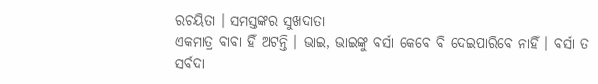ରଚୟିତା । ସମସ୍ତଙ୍କର ସୁଖଦାତା
ଏକମାତ୍ର ବାବା ହିଁ ଅଟନ୍ତି । ଭାଇ, ଭାଇଙ୍କୁ ବର୍ସା କେବେ ବି ଦେଇପାରିବେ ନାହିଁ । ବର୍ସା ତ
ସର୍ବଦା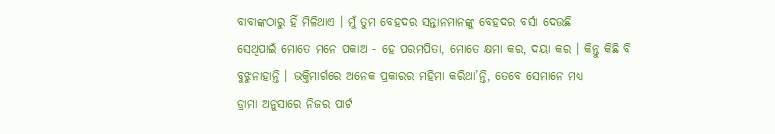ବାବାଙ୍କଠାରୁ ହିଁ ମିଳିଥାଏ । ମୁଁ ତୁମ ବେହଦର ସନ୍ତାନମାନଙ୍କୁ ବେହଦର ବର୍ସା ଦେଉଛି
ସେଥିପାଇଁ ମୋତେ ମନେ ପକାଅ - ହେ ପରମପିତା, ମୋତେ କ୍ଷମା କର, ଦୟା କର । କିନ୍ତୁ କିଛି ବି
ବୁଝୁନାହାନ୍ତି । ଭକ୍ତିମାର୍ଗରେ ଅନେକ ପ୍ରକାରର ମହିମା କରିଥା’ନ୍ତି, ତେବେ ସେମାନେ ମଧ୍ୟ
ଡ୍ରାମା ଅନୁସାରେ ନିଜର ପାର୍ଟ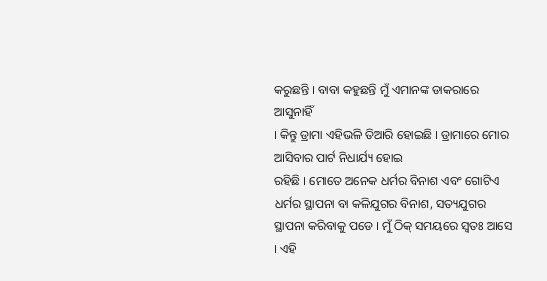କରୁଛନ୍ତି । ବାବା କହୁଛନ୍ତି ମୁଁ ଏମାନଙ୍କ ଡାକରାରେ ଆସୁନାହିଁ
। କିନ୍ତୁ ଡ୍ରାମା ଏହିଭଳି ତିଆରି ହୋଇଛି । ଡ୍ରାମାରେ ମୋର ଆସିବାର ପାର୍ଟ ନିଧାର୍ଯ୍ୟ ହୋଇ
ରହିଛି । ମୋତେ ଅନେକ ଧର୍ମର ବିନାଶ ଏବଂ ଗୋଟିଏ ଧର୍ମର ସ୍ଥାପନା ବା କଳିଯୁଗର ବିନାଶ, ସତ୍ୟଯୁଗର
ସ୍ଥାପନା କରିବାକୁ ପଡେ । ମୁଁ ଠିକ୍ ସମୟରେ ସ୍ୱତଃ ଆସେ । ଏହି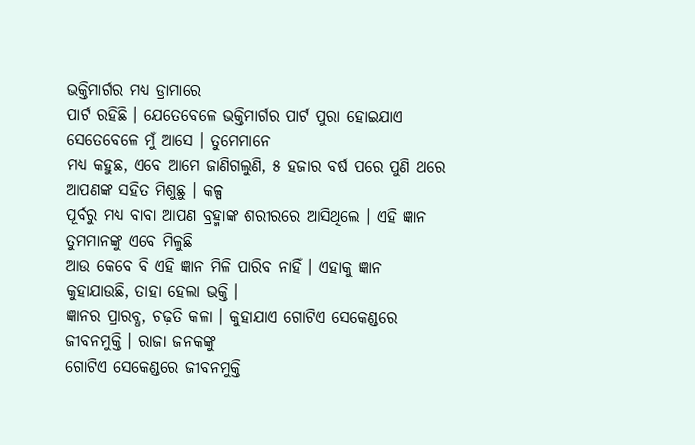ଭକ୍ତିମାର୍ଗର ମଧ୍ୟ ଡ୍ରାମାରେ
ପାର୍ଟ ରହିଛି । ଯେତେବେଳେ ଭକ୍ତିମାର୍ଗର ପାର୍ଟ ପୁରା ହୋଇଯାଏ ସେତେବେଳେ ମୁଁ ଆସେ । ତୁମେମାନେ
ମଧ୍ୟ କହୁଛ, ଏବେ ଆମେ ଜାଣିଗଲୁଣି, ୫ ହଜାର ବର୍ଷ ପରେ ପୁଣି ଥରେ ଆପଣଙ୍କ ସହିତ ମିଶୁଛୁ । କଳ୍ପ
ପୂର୍ବରୁ ମଧ୍ୟ ବାବା ଆପଣ ବ୍ରହ୍ମାଙ୍କ ଶରୀରରେ ଆସିଥିଲେ । ଏହି ଜ୍ଞାନ ତୁମମାନଙ୍କୁ ଏବେ ମିଳୁଛି
ଆଉ କେବେ ବି ଏହି ଜ୍ଞାନ ମିଳି ପାରିବ ନାହିଁ । ଏହାକୁ ଜ୍ଞାନ କୁହାଯାଉଛି, ତାହା ହେଲା ଭକ୍ତି ।
ଜ୍ଞାନର ପ୍ରାରବ୍ଧ, ଚଢ଼ତି କଳା । କୁହାଯାଏ ଗୋଟିଏ ସେକେଣ୍ଡରେ ଜୀବନମୁକ୍ତି । ରାଜା ଜନକଙ୍କୁ
ଗୋଟିଏ ସେକେଣ୍ଡରେ ଜୀବନମୁକ୍ତି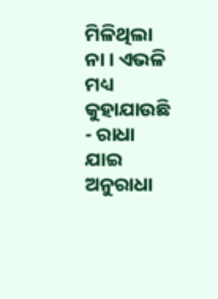ମିଳିଥିଲା ନା । ଏଭଳି ମଧ୍ୟ କୁହାଯାଉଛି - ରାଧା ଯାଇ ଅନୁରାଧା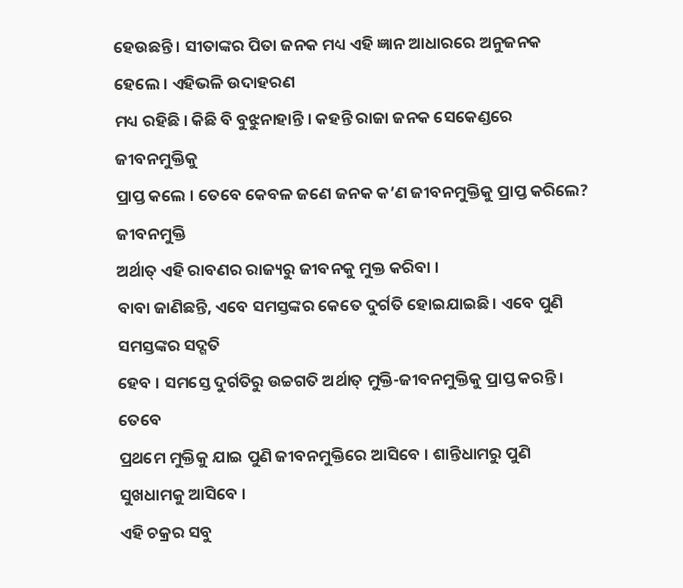ହେଉଛନ୍ତି । ସୀତାଙ୍କର ପିତା ଜନକ ମଧ୍ୟ ଏହି ଜ୍ଞାନ ଆଧାରରେ ଅନୁଜନକ ହେଲେ । ଏହିଭଳି ଉଦାହରଣ
ମଧ୍ୟ ରହିଛି । କିଛି ବି ବୁଝୁନାହାନ୍ତି । କହନ୍ତି ରାଜା ଜନକ ସେକେଣ୍ଡରେ ଜୀବନମୁକ୍ତିକୁ
ପ୍ରାପ୍ତ କଲେ । ତେବେ କେବଳ ଜଣେ ଜନକ କ’ଣ ଜୀବନମୁକ୍ତିକୁ ପ୍ରାପ୍ତ କରିଲେ? ଜୀବନମୁକ୍ତି
ଅର୍ଥାତ୍ ଏହି ରାବଣର ରାଜ୍ୟରୁ ଜୀବନକୁ ମୁକ୍ତ କରିବା ।
ବାବା ଜାଣିଛନ୍ତି, ଏବେ ସମସ୍ତଙ୍କର କେତେ ଦୁର୍ଗତି ହୋଇଯାଇଛି । ଏବେ ପୁଣି ସମସ୍ତଙ୍କର ସଦ୍ଗତି
ହେବ । ସମସ୍ତେ ଦୁର୍ଗତିରୁ ଉଚ୍ଚଗତି ଅର୍ଥାତ୍ ମୁକ୍ତି-ଜୀବନମୁକ୍ତିକୁ ପ୍ରାପ୍ତ କରନ୍ତି । ତେବେ
ପ୍ରଥମେ ମୁକ୍ତିକୁ ଯାଇ ପୁଣି ଜୀବନମୁକ୍ତିରେ ଆସିବେ । ଶାନ୍ତିଧାମରୁ ପୁଣି ସୁଖଧାମକୁ ଆସିବେ ।
ଏହି ଚକ୍ରର ସବୁ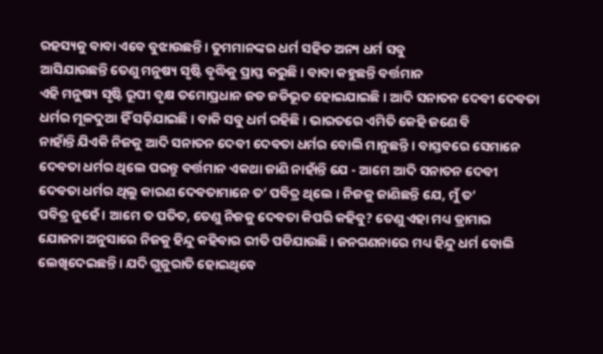ରହସ୍ୟକୁ ବାବା ଏବେ ବୁଝାଉଛନ୍ତି । ତୁମମାନଙ୍କର ଧର୍ମ ସହିତ ଅନ୍ୟ ଧର୍ମ ସବୁ
ଆସିଯାଉଛନ୍ତି ତେଣୁ ମନୁଷ୍ୟ ସୃଷ୍ଟି ବୃଦ୍ଧିକୁ ପ୍ରାପ୍ତ କରୁଛି । ବାବା କହୁଛନ୍ତି ବର୍ତ୍ତମାନ
ଏହି ମନୁଷ୍ୟ ସୃଷ୍ଟି ରୂପୀ ବୃକ୍ଷ ତମୋପ୍ରଧାନ ଜଡ ଜଡିଭୂତ ହୋଇଯାଇଛି । ଆଦି ସନାତନ ଦେବୀ ଦେବତା
ଧର୍ମର ମୂଳଦୁଆ ହିଁ ସଢ଼ିଯାଇଛି । ବାକି ସବୁ ଧର୍ମ ରହିଛି । ଭାରତରେ ଏମିତି କେହି ଜଣେ ବି
ନାହାଁନ୍ତି ଯିଏକି ନିଜକୁ ଆଦି ସନାତନ ଦେବୀ ଦେବତା ଧର୍ମର ବୋଲି ମାନୁଛନ୍ତି । ବାସ୍ତବରେ ସେମାନେ
ଦେବତା ଧର୍ମର ଥିଲେ ପରନ୍ତୁ ବର୍ତ୍ତମାନ ଏକଥା ଜାଣି ନାହାଁନ୍ତି ଯେ - ଆମେ ଆଦି ସନାତନ ଦେବୀ
ଦେବତା ଧର୍ମର ଥିଲୁ କାରଣ ଦେବତାମାନେ ତ’ ପବିତ୍ର ଥିଲେ । ନିଜକୁ ଜାଣିଛନ୍ତି ଯେ, ମୁଁ ତ’
ପବିତ୍ର ନୁହେଁ । ଆମେ ତ ପତିତ, ତେଣୁ ନିଜକୁ ଦେବତା କିପରି କହିବୁ? ତେଣୁ ଏହା ମଧ୍ୟ ଡ୍ରାମାର
ଯୋଜନା ଅନୁସାରେ ନିଜକୁ ହିନ୍ଦୁ କହିବାର ରୀତି ପଡିଯାଉଛି । ଜନଗଣନାରେ ମଧ୍ୟ ହିନ୍ଦୁ ଧର୍ମ ବୋଲି
ଲେଖିଦେଇଛନ୍ତି । ଯଦି ଗୁଜୁରାତି ହୋଇଥିବେ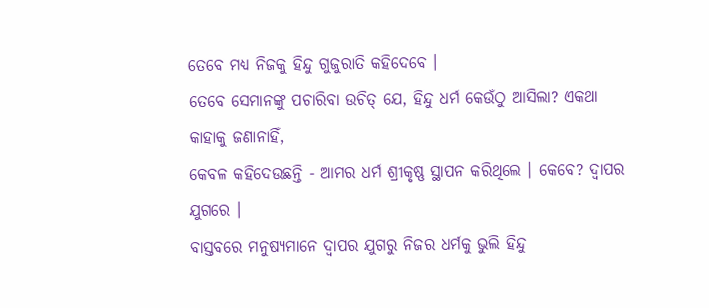ତେବେ ମଧ୍ୟ ନିଜକୁ ହିନ୍ଦୁ ଗୁଜୁରାତି କହିଦେବେ ।
ତେବେ ସେମାନଙ୍କୁ ପଚାରିବା ଉଚିତ୍ ଯେ, ହିନ୍ଦୁ ଧର୍ମ କେଉଁଠୁ ଆସିଲା? ଏକଥା କାହାକୁ ଜଣାନାହିଁ,
କେବଳ କହିଦେଉଛନ୍ତି - ଆମର ଧର୍ମ ଶ୍ରୀକୃଷ୍ଣ ସ୍ଥାପନ କରିଥିଲେ । କେବେ? ଦ୍ୱାପର ଯୁଗରେ ।
ବାସ୍ତବରେ ମନୁଷ୍ୟମାନେ ଦ୍ୱାପର ଯୁଗରୁ ନିଜର ଧର୍ମକୁ ଭୁଲି ହିନ୍ଦୁ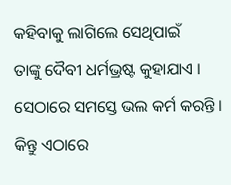କହିବାକୁ ଲାଗିଲେ ସେଥିପାଇଁ
ତାଙ୍କୁ ଦୈବୀ ଧର୍ମଭ୍ରଷ୍ଟ କୁହାଯାଏ । ସେଠାରେ ସମସ୍ତେ ଭଲ କର୍ମ କରନ୍ତି । କିନ୍ତୁ ଏଠାରେ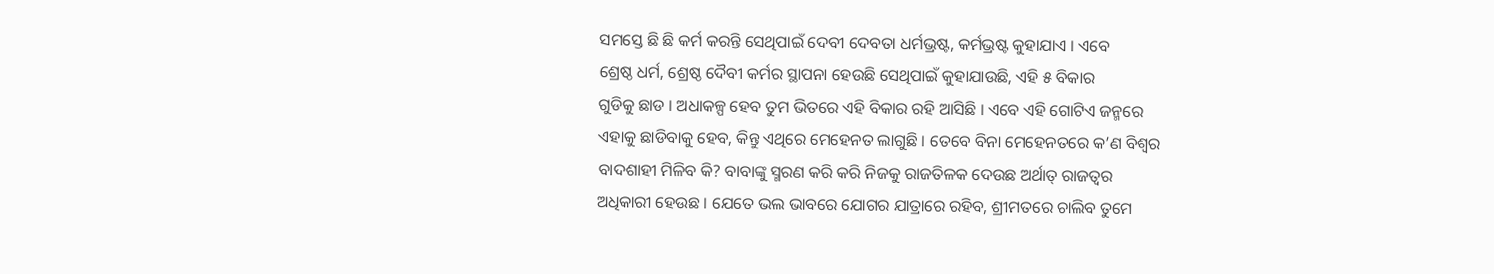ସମସ୍ତେ ଛି ଛି କର୍ମ କରନ୍ତି ସେଥିପାଇଁ ଦେବୀ ଦେବତା ଧର୍ମଭ୍ରଷ୍ଟ, କର୍ମଭ୍ରଷ୍ଟ କୁହାଯାଏ । ଏବେ
ଶ୍ରେଷ୍ଠ ଧର୍ମ, ଶ୍ରେଷ୍ଠ ଦୈବୀ କର୍ମର ସ୍ଥାପନା ହେଉଛି ସେଥିପାଇଁ କୁହାଯାଉଛି, ଏହି ୫ ବିକାର
ଗୁଡିକୁ ଛାଡ । ଅଧାକଳ୍ପ ହେବ ତୁମ ଭିତରେ ଏହି ବିକାର ରହି ଆସିଛି । ଏବେ ଏହି ଗୋଟିଏ ଜନ୍ମରେ
ଏହାକୁ ଛାଡିବାକୁ ହେବ, କିନ୍ତୁ ଏଥିରେ ମେହେନତ ଲାଗୁଛି । ତେବେ ବିନା ମେହେନତରେ କ’ଣ ବିଶ୍ୱର
ବାଦଶାହୀ ମିଳିବ କି? ବାବାଙ୍କୁ ସ୍ମରଣ କରି କରି ନିଜକୁ ରାଜତିଳକ ଦେଉଛ ଅର୍ଥାତ୍ ରାଜତ୍ୱର
ଅଧିକାରୀ ହେଉଛ । ଯେତେ ଭଲ ଭାବରେ ଯୋଗର ଯାତ୍ରାରେ ରହିବ, ଶ୍ରୀମତରେ ଚାଲିବ ତୁମେ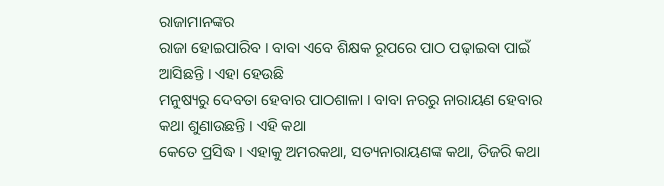ରାଜାମାନଙ୍କର
ରାଜା ହୋଇପାରିବ । ବାବା ଏବେ ଶିକ୍ଷକ ରୂପରେ ପାଠ ପଢ଼ାଇବା ପାଇଁ ଆସିଛନ୍ତି । ଏହା ହେଉଛି
ମନୁଷ୍ୟରୁ ଦେବତା ହେବାର ପାଠଶାଳା । ବାବା ନରରୁ ନାରାୟଣ ହେବାର କଥା ଶୁଣାଉଛନ୍ତି । ଏହି କଥା
କେତେ ପ୍ରସିଦ୍ଧ । ଏହାକୁ ଅମରକଥା, ସତ୍ୟନାରାୟଣଙ୍କ କଥା, ତିଜରି କଥା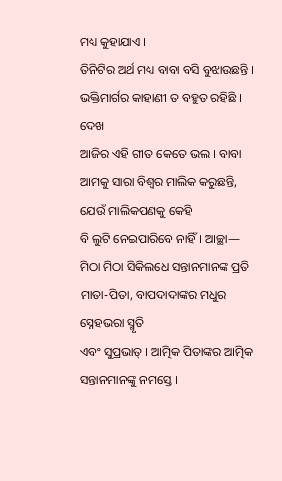ମଧ୍ୟ କୁହାଯାଏ ।
ତିନିଟିର ଅର୍ଥ ମଧ୍ୟ ବାବା ବସି ବୁଝାଉଛନ୍ତି । ଭକ୍ତିମାର୍ଗର କାହାଣୀ ତ ବହୁତ ରହିଛି । ଦେଖ
ଆଜିର ଏହି ଗୀତ କେତେ ଭଲ । ବାବା ଆମକୁ ସାରା ବିଶ୍ୱର ମାଲିକ କରୁଛନ୍ତି, ଯେଉଁ ମାଲିକପଣକୁ କେହି
ବି ଲୁଟି ନେଇପାରିବେ ନାହିଁ । ଆଚ୍ଛା—
ମିଠା ମିଠା ସିକିଲଧେ ସନ୍ତାନମାନଙ୍କ ପ୍ରତି ମାତା-ପିତା, ବାପଦାଦାଙ୍କର ମଧୁର ସ୍ନେହଭରା ସ୍ମୃତି
ଏବଂ ସୁପ୍ରଭାତ୍ । ଆତ୍ମିକ ପିତାଙ୍କର ଆତ୍ମିକ ସନ୍ତାନମାନଙ୍କୁ ନମସ୍ତେ ।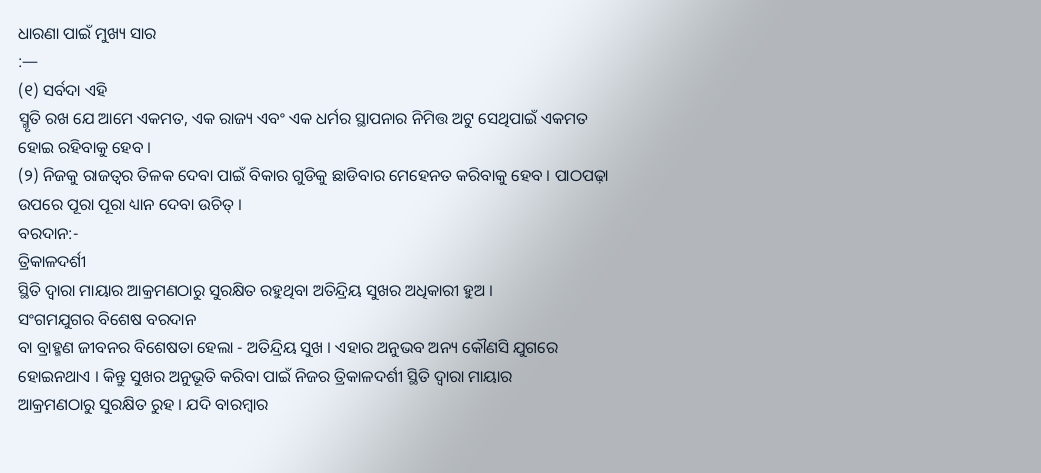ଧାରଣା ପାଇଁ ମୁଖ୍ୟ ସାର
:—
(୧) ସର୍ବଦା ଏହି
ସ୍ମୃତି ରଖ ଯେ ଆମେ ଏକମତ, ଏକ ରାଜ୍ୟ ଏବଂ ଏକ ଧର୍ମର ସ୍ଥାପନାର ନିମିତ୍ତ ଅଟୁ ସେଥିପାଇଁ ଏକମତ
ହୋଇ ରହିବାକୁ ହେବ ।
(୨) ନିଜକୁ ରାଜତ୍ୱର ତିଳକ ଦେବା ପାଇଁ ବିକାର ଗୁଡିକୁ ଛାଡିବାର ମେହେନତ କରିବାକୁ ହେବ । ପାଠପଢ଼ା
ଉପରେ ପୂରା ପୂରା ଧ୍ୟାନ ଦେବା ଉଚିତ୍ ।
ବରଦାନ:-
ତ୍ରିକାଳଦର୍ଶୀ
ସ୍ଥିତି ଦ୍ୱାରା ମାୟାର ଆକ୍ରମଣଠାରୁ ସୁରକ୍ଷିତ ରହୁଥିବା ଅତିନ୍ଦ୍ରିୟ ସୁଖର ଅଧିକାରୀ ହୁଅ ।
ସଂଗମଯୁଗର ବିଶେଷ ବରଦାନ
ବା ବ୍ରାହ୍ମଣ ଜୀବନର ବିଶେଷତା ହେଲା - ଅତିନ୍ଦ୍ରିୟ ସୁଖ । ଏହାର ଅନୁଭବ ଅନ୍ୟ କୌଣସି ଯୁଗରେ
ହୋଇନଥାଏ । କିନ୍ତୁ ସୁଖର ଅନୁଭୂତି କରିବା ପାଇଁ ନିଜର ତ୍ରିକାଳଦର୍ଶୀ ସ୍ଥିତି ଦ୍ୱାରା ମାୟାର
ଆକ୍ରମଣଠାରୁ ସୁରକ୍ଷିତ ରୁହ । ଯଦି ବାରମ୍ବାର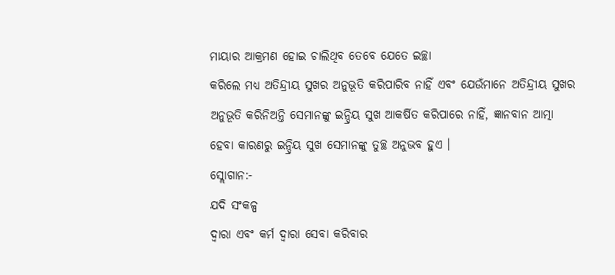ମାୟାର ଆକ୍ରମଣ ହୋଇ ଚାଲିଥିବ ତେବେ ଯେତେ ଇଚ୍ଛା
କରିଲେ ମଧ୍ୟ ଅତିନ୍ଦ୍ରୀୟ ସୁଖର ଅନୁଭୂତି କରିପାରିବ ନାହିଁ ଏବଂ ଯେଉଁମାନେ ଅତିନ୍ଦ୍ରୀୟ ସୁଖର
ଅନୁଭୂତି କରିନିଅନ୍ତି ସେମାନଙ୍କୁ ଇନ୍ଦ୍ରିୟ ସୁଖ ଆକର୍ଷିତ କରିପାରେ ନାହିଁ, ଜ୍ଞାନବାନ ଆତ୍ମା
ହେବା କାରଣରୁ ଇନ୍ଦ୍ରିୟ ସୁଖ ସେମାନଙ୍କୁ ତୁଚ୍ଛ ଅନୁଭବ ହୁଏ ।
ସ୍ଲୋଗାନ:-
ଯଦି ସଂକଳ୍ପ
ଦ୍ୱାରା ଏବଂ କର୍ମ ଦ୍ୱାରା ସେବା କରିବାର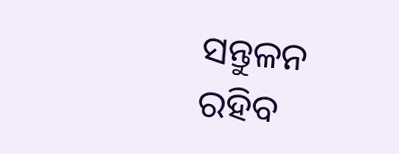ସନ୍ତୁଳନ ରହିବ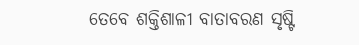ତେବେ ଶକ୍ତିଶାଳୀ ବାତାବରଣ ସୃଷ୍ଟି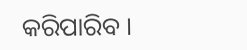କରିପାରିବ ।